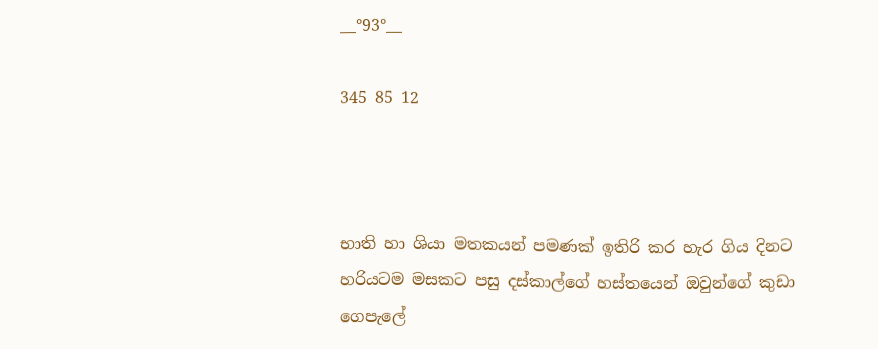__°93°__

345 85 12



භාති හා ශියා මතකයන් පමණක් ඉතිරි කර හැර ගිය දිනට හරියටම මසකට පසු දස්කාල්ගේ හස්තයෙන් ඔවුන්ගේ කුඩා ගෙපැලේ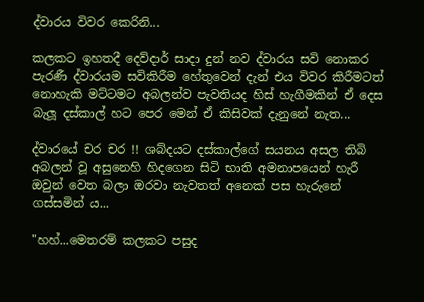ද්වාරය විවර කෙරිනි...

කලකට ඉහතදී දෙව්දාර් සාදා දුන් නව ද්වාරය සවි නොකර පැරණී ද්වාරයම සවිකිරීම හේතුවෙන් දැන් එය විවර කිරීමටත් නොහැකි මට්ටමට අබලන්ව පැවතියද හිස් හැගීමකින් ඒ දෙස බැලූ දස්කාල් හට පෙර මෙන් ඒ කිසිවක් දැනුනේ නැත...

ද්වාරයේ චර චර !! ශබ්දයට දස්කාල්ගේ සයනය අසල තිබි අබලන් වූ අසුනෙහි හිදගෙන සිටි භාති අමනාපයෙන් හැරී ඔවුන් වෙත බලා ඔරවා නැවතත් අනෙක් පස හැරුනේ ගස්සමින් ය...

"හහ්...මෙතරම් කලකට පසුද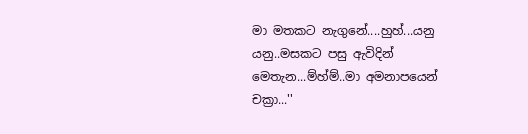මා මතකට නැගුනේ....හුහ්...යනු යනු..මසකට පසු ඇවිදින් මෙතැන...ම්හ්ම්..මා අමනාපයෙන් චක්‍රා...''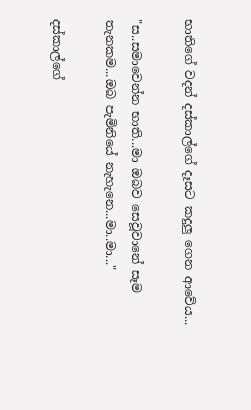භාතිගේ වදන් දස්කාල්ගේ දෑසට කදුලු ගෙන ආවේය...

"ස..සමාවෙන්න භාති...මා ඔබව සෙවූවානේ සෑම තැනකම...ඔබ පැමිනියේ නැහැනෙ...මා..මා..."

දස්කාල්ගේ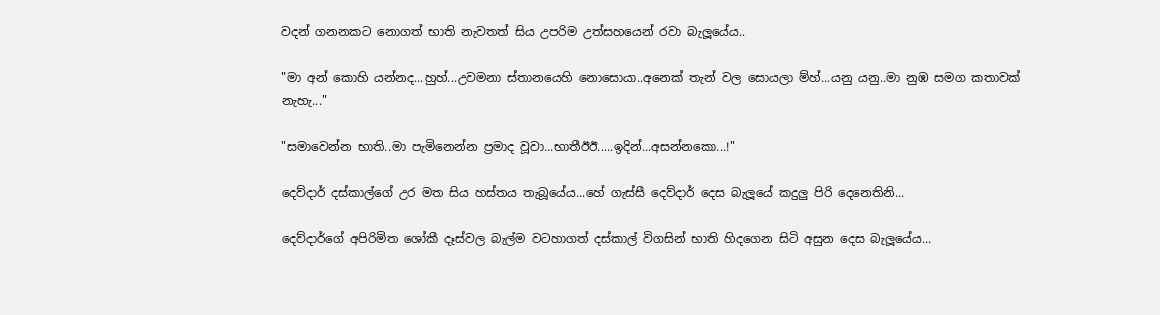වදන් ගනනකට නොගත් භාති නැවතත් සිය උපරිම උත්සහයෙන් රවා බැලූයේය..

"මා අන් කොහි යන්නද...හුහ්...උවමනා ස්තානයෙහි නොසොයා..අනෙක් තැන් වල සොයලා ම්හ්...යනු යනු..මා නුඹ සමග කතාවක් නැහැ..."

"සමාවෙන්න භාති..මා පැමිනෙන්න ප්‍රමාද වූවා...භාතීඊඊ.....ඉදින්...අසන්නකො...!"

දෙව්දාර් දස්කාල්ගේ උර මත සිය හස්තය තැබූයේය...හේ ගැස්සී දෙව්දාර් දෙස බැලූයේ කදුලු පිරි දෙනෙතිනි...

දෙව්දාර්ගේ අපිරිමිත ශෝකී දෑස්වල බැල්ම වටහාගත් දස්කාල් විගසින් භාති හිදගෙන සිටි අසුන දෙස බැලූයේය...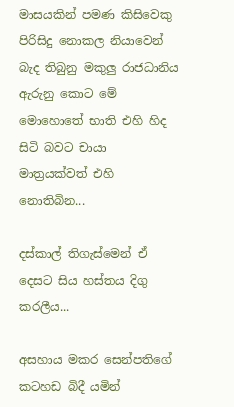මාසයකින් පමණ කිසිවෙකු පිරිසිදු නොකල නියාවෙන් බැද තිබුනු මකුලු රාජධානිය ඇරුනු කොට මේ මොහොතේ භාති එහි හිද සිටි බවට චායා මාත්‍රයක්වත් එහි නොතිබින...

දස්කාල් තිගැස්මෙන් ඒ දෙසට සිය හස්තය දිගු කරලීය...

අසහාය මකර සෙන්පතිගේ කටහඩ බිදී යමින්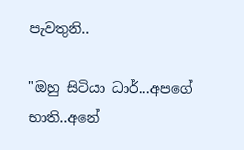පැවතුනි..

"ඔහු සිටියා ධාර්...අපගේ භාති..අනේ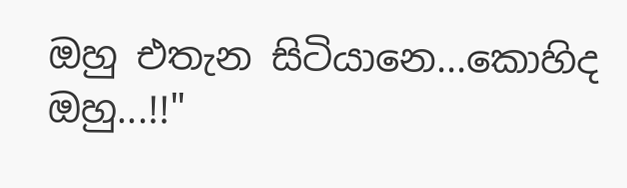ඔහු එතැන සිටියානෙ...කොහිද ඔහු...!!"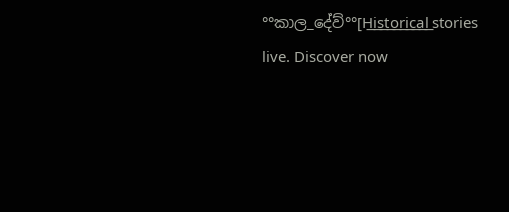°°කාල_දේව්°°[H͟i͟s͟t͟o͟r͟i͟c͟a͟l͟ stories live. Discover now